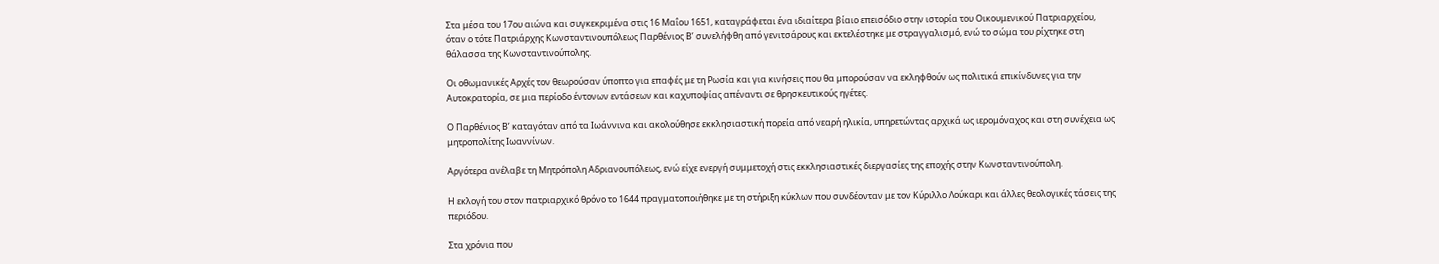Στα μέσα του 17ου αιώνα και συγκεκριμένα στις 16 Μαΐου 1651, καταγράφεται ένα ιδιαίτερα βίαιο επεισόδιο στην ιστορία του Οικουμενικού Πατριαρχείου, όταν ο τότε Πατριάρχης Κωνσταντινουπόλεως Παρθένιος Β’ συνελήφθη από γενιτσάρους και εκτελέστηκε με στραγγαλισμό, ενώ το σώμα του ρίχτηκε στη θάλασσα της Κωνσταντινούπολης.

Οι οθωμανικές Αρχές τον θεωρούσαν ύποπτο για επαφές με τη Ρωσία και για κινήσεις που θα μπορούσαν να εκληφθούν ως πολιτικά επικίνδυνες για την Αυτοκρατορία, σε μια περίοδο έντονων εντάσεων και καχυποψίας απέναντι σε θρησκευτικούς ηγέτες.

Ο Παρθένιος Β’ καταγόταν από τα Ιωάννινα και ακολούθησε εκκλησιαστική πορεία από νεαρή ηλικία, υπηρετώντας αρχικά ως ιερομόναχος και στη συνέχεια ως μητροπολίτης Ιωαννίνων.

Αργότερα ανέλαβε τη Μητρόπολη Αδριανουπόλεως, ενώ είχε ενεργή συμμετοχή στις εκκλησιαστικές διεργασίες της εποχής στην Κωνσταντινούπολη.

Η εκλογή του στον πατριαρχικό θρόνο το 1644 πραγματοποιήθηκε με τη στήριξη κύκλων που συνδέονταν με τον Κύριλλο Λούκαρι και άλλες θεολογικές τάσεις της περιόδου.

Στα χρόνια που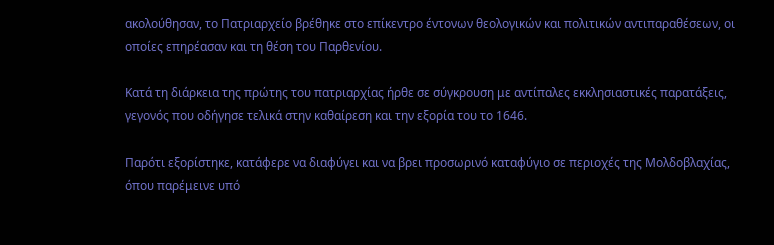ακολούθησαν, το Πατριαρχείο βρέθηκε στο επίκεντρο έντονων θεολογικών και πολιτικών αντιπαραθέσεων, οι οποίες επηρέασαν και τη θέση του Παρθενίου.

Κατά τη διάρκεια της πρώτης του πατριαρχίας ήρθε σε σύγκρουση με αντίπαλες εκκλησιαστικές παρατάξεις, γεγονός που οδήγησε τελικά στην καθαίρεση και την εξορία του το 1646.

Παρότι εξορίστηκε, κατάφερε να διαφύγει και να βρει προσωρινό καταφύγιο σε περιοχές της Μολδοβλαχίας, όπου παρέμεινε υπό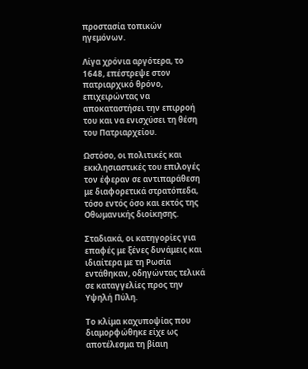προστασία τοπικών ηγεμόνων.

Λίγα χρόνια αργότερα, το 1648, επέστρεψε στον πατριαρχικό θρόνο, επιχειρώντας να αποκαταστήσει την επιρροή του και να ενισχύσει τη θέση του Πατριαρχείου.

Ωστόσο, οι πολιτικές και εκκλησιαστικές του επιλογές τον έφεραν σε αντιπαράθεση με διαφορετικά στρατόπεδα, τόσο εντός όσο και εκτός της Οθωμανικής διοίκησης.

Σταδιακά, οι κατηγορίες για επαφές με ξένες δυνάμεις και ιδιαίτερα με τη Ρωσία εντάθηκαν, οδηγώντας τελικά σε καταγγελίες προς την Υψηλή Πύλη.

Το κλίμα καχυποψίας που διαμορφώθηκε είχε ως αποτέλεσμα τη βίαιη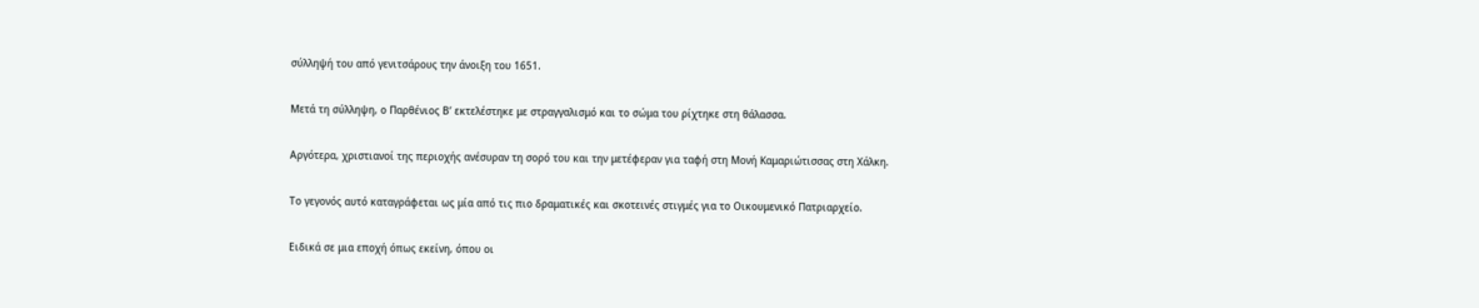σύλληψή του από γενιτσάρους την άνοιξη του 1651.

Μετά τη σύλληψη, ο Παρθένιος Β’ εκτελέστηκε με στραγγαλισμό και το σώμα του ρίχτηκε στη θάλασσα.

Αργότερα, χριστιανοί της περιοχής ανέσυραν τη σορό του και την μετέφεραν για ταφή στη Μονή Καμαριώτισσας στη Χάλκη.

Το γεγονός αυτό καταγράφεται ως μία από τις πιο δραματικές και σκοτεινές στιγμές για το Οικουμενικό Πατριαρχείο.

Ειδικά σε μια εποχή όπως εκείνη, όπου οι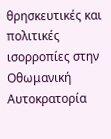θρησκευτικές και πολιτικές ισορροπίες στην Οθωμανική Αυτοκρατορία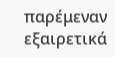παρέμεναν εξαιρετικά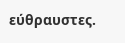εύθραυστες.